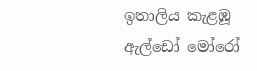ඉතාලිය කැළඹූ ඇල්ඩෝ මෝරෝ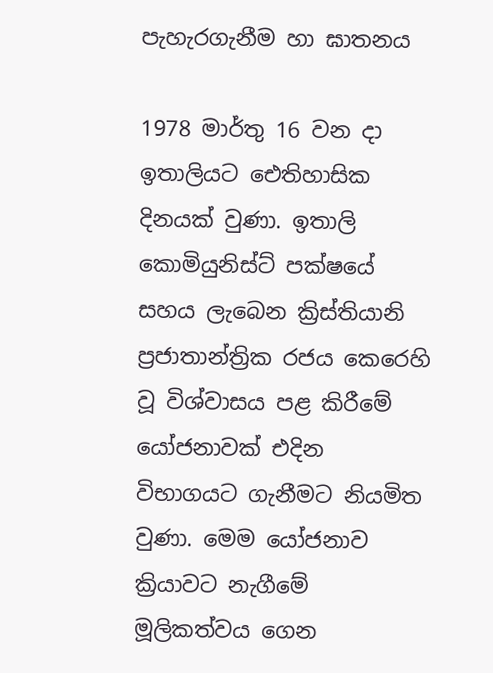පැහැරගැනීම හා ඝාතනය

1978 මාර්තු 16 වන දා ඉතාලියට ඓතිහාසික දිනයක් වුණා. ඉතාලි කොමියුනිස්ට් පක්ෂයේ සහය ලැබෙන ක්‍රිස්තියානි ප්‍රජාතාන්ත්‍රික රජය කෙරෙහි වූ විශ්වාසය පළ කිරීමේ යෝජනාවක් එදින විභාගයට ගැනීමට නියමිත වුණා. මෙම යෝජනාව ක්‍රියාවට නැගීමේ මූලිකත්වය ගෙන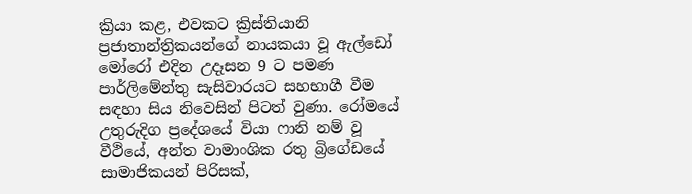ක්‍රියා කළ, එවකට ක්‍රිස්තියානි ප්‍රජාතාන්ත්‍රිකයන්ගේ නායකයා වූ ඇල්ඩෝ මෝරෝ එදින උදෑසන 9 ට පමණ පාර්ලිමේන්තු සැසිවාරයට සහභාගී වීම සඳහා සිය නිවෙසින් පිටත් වුණා. රෝමයේ උතුරුදිග ප්‍රදේශයේ වියා ෆානි නම් වූ වීථියේ, අන්ත වාමාංශික රතු බ්‍රිගේඩයේ සාමාජිකයන් පිරිසක්,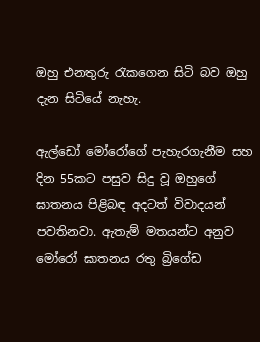ඔහු එනතුරු රැකගෙන සිටි බව ඔහු දැන සිටියේ නැහැ.

ඇල්ඩෝ මෝරෝගේ පැහැරගැනීම සහ දින 55කට පසුව සිදු වූ ඔහුගේ ඝාතනය පිළිබඳ අදටත් විවාදයන් පවතිනවා. ඇතැම් මතයන්ට අනුව මෝරෝ ඝාතනය රතු බ්‍රිගේඩ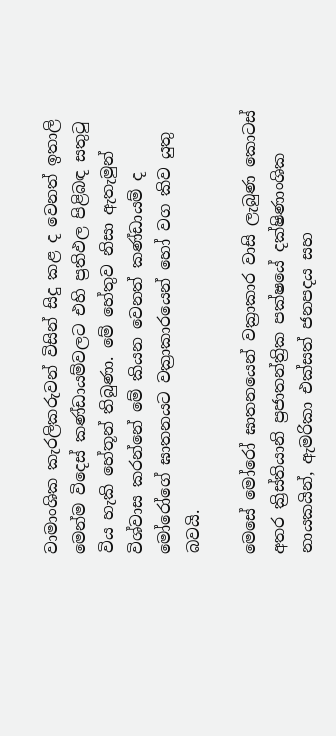වාමාංශික කැරලිකරුවන් විසින් සිදු කළ ද වෙනත් ඉතාලි මෙන්ම විදෙස් කණ්ඩායම්වලට එහි ප්‍රතිඵල පිළිබඳ සතුටු විය හැකි හේතූන් තිබුණා. මේ හේතුව නිසා ඇතැමුන් විශ්වාස කරන්නේ මේ කියන වෙනත් කණ්ඩායම් ද මෝරෝගේ ඝාතනයට වක්‍රාකාරයෙන් හෝ වග කිව යුතු බවයි.

මෙසේ මෝරෝ ඝාතනයෙන් වක්‍රාකාර වාසි ලැබුණ කොටස් අතර ක්‍රිස්තියානි ප්‍රජාතන්ත්‍රික පක්ෂයේ දක්ෂිණාංශික නායකයින්, ඇමරිකා එක්සත් ජනපදය සහ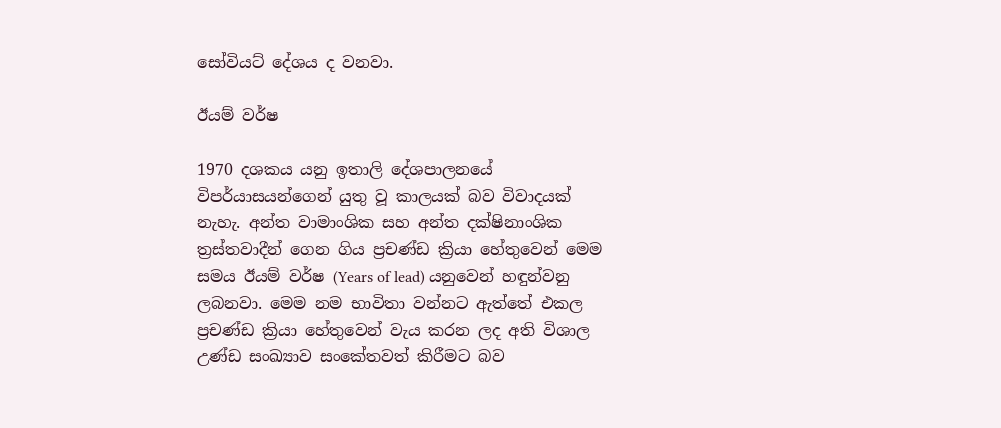සෝවියට් දේශය ද වනවා.

ඊයම් වර්ෂ

1970 දශකය යනු ඉතාලි දේශපාලනයේ විපර්යාසයන්ගෙන් යුතු වූ කාලයක් බව විවාදයක් නැහැ. අන්ත වාමාංශික සහ අන්ත දක්ෂිනාංශික ත්‍රස්තවාදීන් ගෙන ගිය ප්‍රචණ්ඩ ක්‍රියා හේතුවෙන් මෙම සමය ඊයම් වර්ෂ (Years of lead) යනුවෙන් හඳුන්වනු ලබනවා. මෙම නම භාවිතා වන්නට ඇත්තේ එකල ප්‍රචණ්ඩ ක්‍රියා හේතුවෙන් වැය කරන ලද අති විශාල උණ්ඩ සංඛ්‍යාව සංකේතවත් කිරීමට බව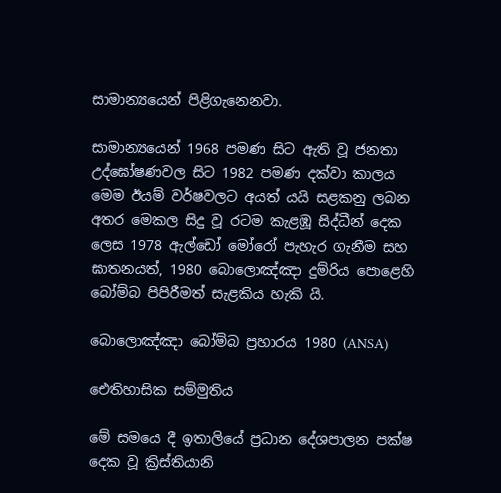සාමාන්‍යයෙන් පිළිගැනෙනවා.

සාමාන්‍යයෙන් 1968 පමණ සිට ඇති වූ ජනතා උද්ඝෝෂණවල සිට 1982 පමණ දක්වා කාලය මෙම ඊයම් වර්ෂවලට අයත් යයි සළකනු ලබන අතර මෙකල සිදු වූ රටම කැළඹූ සිද්ධීන් දෙක ලෙස 1978 ඇල්ඩෝ මෝරෝ පැහැර ගැනීම සහ ඝාතනයත්, 1980 බොලොඤ්ඤා දුම්රිය පොළෙහි බෝම්බ පිපිරීමත් සැළකිය හැකි යි.

බොලොඤ්ඤා බෝම්බ ප්‍රහාරය 1980 (ANSA)

ඓතිහාසික සම්මුතිය

මේ සමයෙ දී ඉතාලියේ ප්‍රධාන දේශපාලන පක්ෂ දෙක වූ ක්‍රිස්තියානි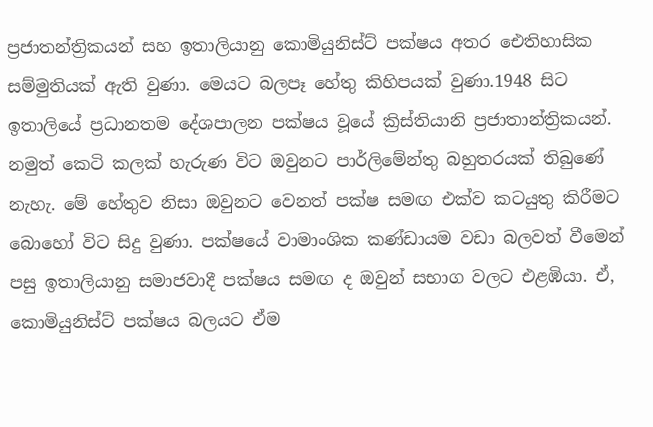ප්‍රජාතන්ත්‍රිකයන් සහ ඉතාලියානු කොමියුනිස්ට් පක්ෂය අතර ඓතිහාසික සම්මුතියක් ඇති වුණා. මෙයට බලපෑ හේතු කිහිපයක් වුණා.1948 සිට ඉතාලියේ ප්‍රධානතම දේශපාලන පක්ෂය වූයේ ක්‍රිස්තියානි ප්‍රජාතාන්ත්‍රිකයන්. නමුත් කෙටි කලක් හැරුණ විට ඔවුනට පාර්ලිමේන්තු බහුතරයක් තිබුණේ නැහැ. මේ හේතුව නිසා ඔවුනට වෙනත් පක්ෂ සමඟ එක්ව කටයුතු කිරීමට බොහෝ විට සිදු වුණා. පක්ෂයේ වාමාංශික කණ්ඩායම වඩා බලවත් වීමෙන් පසු ඉතාලියානු සමාජවාදී පක්ෂය සමඟ ද ඔවුන් සභාග වලට එළඹියා. ඒ, කොමියුනිස්ට් පක්ෂය බලයට ඒම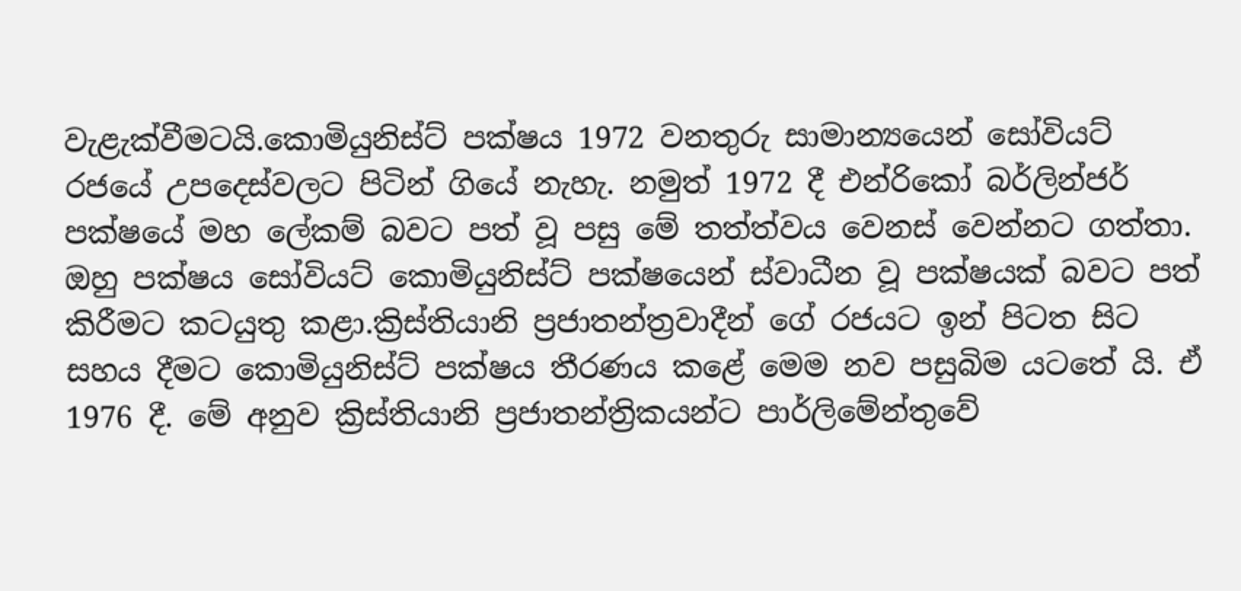වැළැක්වීමටයි.කොමියුනිස්ට් පක්ෂය 1972 වනතුරු සාමාන්‍යයෙන් සෝවියට් රජයේ උපදෙස්වලට පිටින් ගියේ නැහැ. නමුත් 1972 දී එන්රිකෝ බර්ලින්ජර් පක්ෂයේ මහ ලේකම් බවට පත් වූ පසු මේ තත්ත්වය වෙනස් වෙන්නට ගත්තා. ඔහු පක්ෂය සෝවියට් කොමියුනිස්ට් පක්ෂයෙන් ස්වාධීන වූ පක්ෂයක් බවට පත් කිරීමට කටයුතු කළා.ක්‍රිස්තියානි ප්‍රජාතන්ත්‍රවාදීන් ගේ රජයට ඉන් පිටත සිට සහය දීමට කොමියුනිස්ට් පක්ෂය තීරණය කළේ මෙම නව පසුබිම යටතේ යි. ඒ 1976 දී. මේ අනුව ක්‍රිස්තියානි ප්‍රජාතන්ත්‍රිකයන්ට පාර්ලිමේන්තුවේ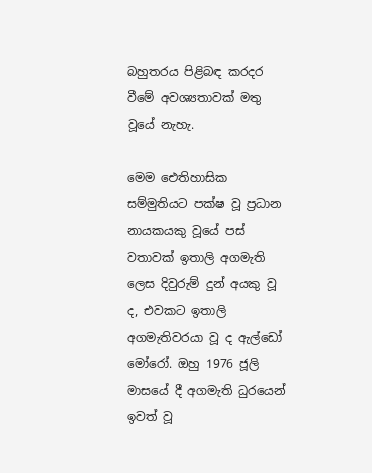බහුතරය පිළිබඳ කරදර වීමේ අවශ්‍යතාවක් මතු වූයේ නැහැ.

මෙම ඓතිහාසික සම්මුතියට පක්ෂ වූ ප්‍රධාන නායකයකු වූයේ පස් වතාවක් ඉතාලි අගමැති ලෙස දිවුරුම් දුන් අයකු වූ ද, එවකට ඉතාලි අගමැතිවරයා වූ ද ඇල්ඩෝ මෝරෝ. ඔහු 1976 ජූලි මාසයේ දී අගමැති ධුරයෙන් ඉවත් වූ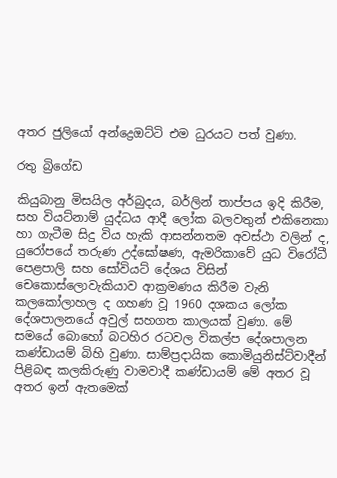අතර ජුලියෝ අන්ද්‍රෙඔට්ටි එම ධුරයට පත් වුණා.

රතු බ්‍රිගේඩ

කියුබානු මිසයිල අර්බුදය, බර්ලින් තාප්පය ඉදි කිරීම, සහ වියට්නාම් යුද්ධය ආදී ලෝක බලවතුන් එකිනෙකා හා ගැටීම සිදු විය හැකි ආසන්නතම අවස්ථා වලින් ද, යුරෝපයේ තරුණ උද්ඝෝෂණ, ඇමරිකාවේ යුධ විරෝධී පෙළපාලි සහ සෝවියට් දේශය විසින් චෙකොස්ලොවැකියාව ආක්‍රමණය කිරීම වැනි කලකෝලාහල ද ගහණ වූ 1960 දශකය ලෝක දේශපාලනයේ අවුල් සහගත කාලයක් වුණා. මේ සමයේ බොහෝ බටහිර රටවල විකල්ප දේශපාලන කණ්ඩායම් බිහි වුණා. සාම්ප්‍රදායික කොමියුනිස්ට්වාදීන් පිළිබඳ කලකිරුණු වාමවාදී කණ්ඩායම් මේ අතර වූ අතර ඉන් ඇතමෙක්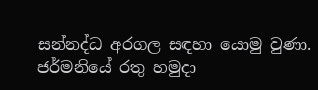සන්නද්ධ අරගල සඳහා යොමු වුණා. ජර්මනියේ රතු හමුදා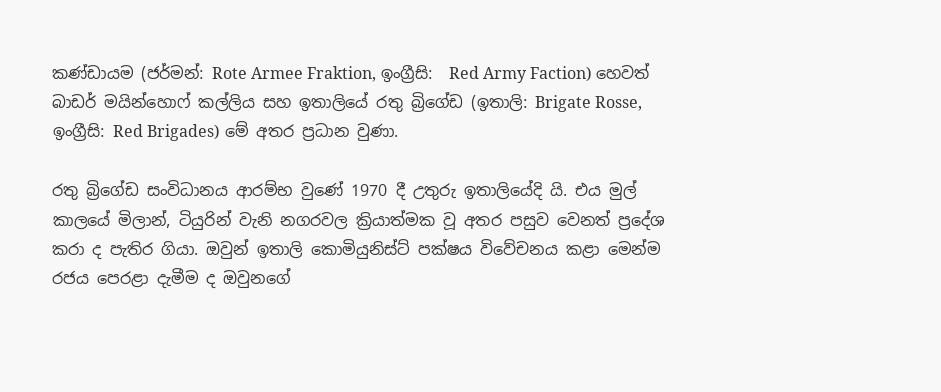කණ්ඩායම (ජර්මන්: Rote Armee Fraktion, ඉංග්‍රීසි:  Red Army Faction) හෙවත් බාඩර් මයින්හොෆ් කල්ලිය සහ ඉතාලියේ රතු බ්‍රිගේඩ (ඉතාලි: Brigate Rosse, ඉංග්‍රීසි: Red Brigades) මේ අතර ප්‍රධාන වුණා.

රතු බ්‍රිගේඩ සංවිධානය ආරම්භ වුණේ 1970 දී උතුරු ඉතාලියේදි යි. එය මුල් කාලයේ මිලාන්, ටියුරින් වැනි නගරවල ක්‍රියාත්මක වූ අතර පසුව වෙනත් ප්‍රදේශ කරා ද පැතිර ගියා. ඔවුන් ඉතාලි කොමියුනිස්ට් පක්ෂය විවේචනය කළා මෙන්ම රජය පෙරළා දැමීම ද ඔවුනගේ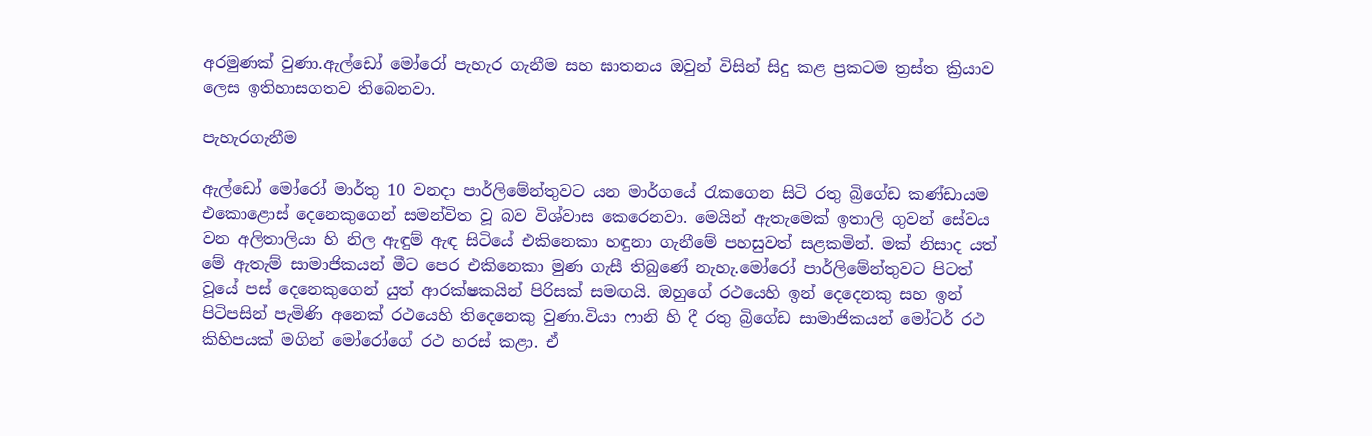අරමුණක් වුණා.ඇල්ඩෝ මෝරෝ පැහැර ගැනීම සහ ඝාතනය ඔවුන් විසින් සිදු කළ ප්‍රකටම ත්‍රස්ත ක්‍රියාව ලෙස ඉතිහාසගතව තිබෙනවා.

පැහැරගැනීම

ඇල්ඩෝ මෝරෝ මාර්තු 10 වනදා පාර්ලිමේන්තුවට යන මාර්ගයේ රැකගෙන සිටි රතු බ්‍රිගේඩ කණ්ඩායම එකොළොස් දෙනෙකුගෙන් සමන්විත වූ බව විශ්වාස කෙරෙනවා. මෙයින් ඇතැමෙක් ඉතාලි ගුවන් සේවය වන අලිතාලියා හි නිල ඇඳුම් ඇඳ සිටියේ එකිනෙකා හඳුනා ගැනීමේ පහසුවත් සළකමින්. මක් නිසාද යත් මේ ඇතැම් සාමාජිකයන් මීට පෙර එකිනෙකා මුණ ගැසී තිබුණේ නැහැ.මෝරෝ පාර්ලිමේන්තුවට පිටත් වූයේ පස් දෙනෙකුගෙන් යුත් ආරක්ෂකයින් පිරිසක් සමඟයි. ඔහුගේ රථයෙහි ඉන් දෙදෙනකු සහ ඉන් පිටිපසින් පැමිණි අනෙක් රථයෙහි තිදෙනෙකු වුණා.වියා ෆානි හි දී රතු බ්‍රිගේඩ සාමාජිකයන් මෝටර් රථ කිහිපයක් මගින් මෝරෝගේ රථ හරස් කළා. ඒ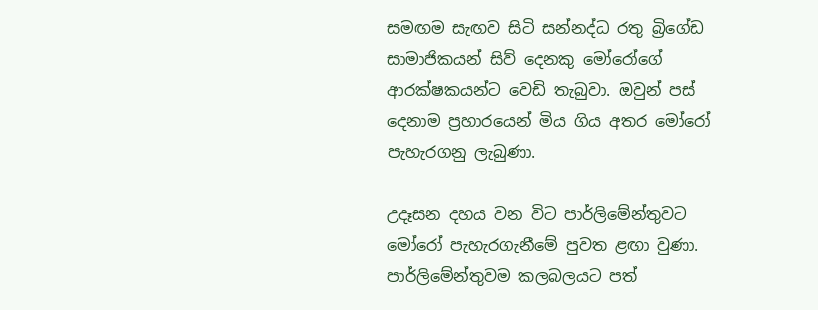සමඟම සැඟව සිටි සන්නද්ධ රතු බ්‍රිගේඩ සාමාජිකයන් සිව් දෙනකු මෝරෝගේ ආරක්ෂකයන්ට වෙඩි තැබුවා. ඔවුන් පස් දෙනාම ප්‍රහාරයෙන් මිය ගිය අතර මෝරෝ පැහැරගනු ලැබුණා.

උදෑසන දහය වන විට පාර්ලිමේන්තුවට මෝරෝ පැහැරගැනීමේ පුවත ළඟා වුණා. පාර්ලිමේන්තුවම කලබලයට පත්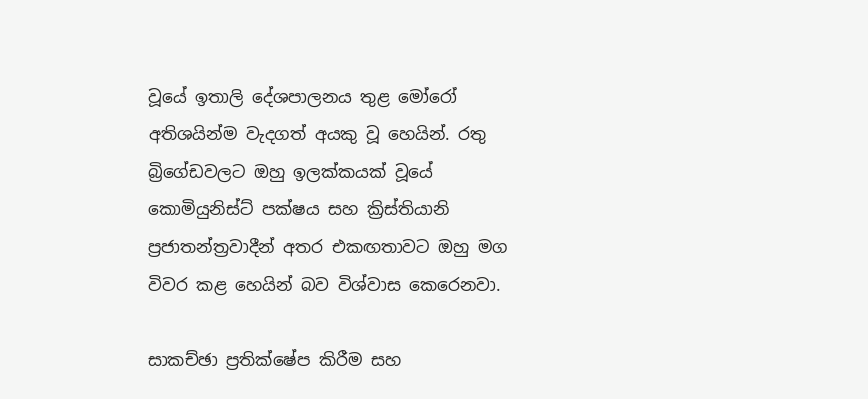වූයේ ඉතාලි දේශපාලනය තුළ මෝරෝ අතිශයින්ම වැදගත් අයකු වූ හෙයින්. රතු බ්‍රිගේඩවලට ඔහු ඉලක්කයක් වූයේ කොමියුනිස්ට් පක්ෂය සහ ක්‍රිස්තියානි ප්‍රජාතන්ත්‍රවාදීන් අතර එකඟතාවට ඔහු මග විවර කළ හෙයින් බව විශ්වාස කෙරෙනවා.

සාකච්ඡා ප්‍රතික්ෂේප කිරීම සහ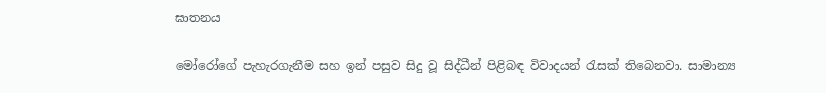ඝාතනය

මෝරෝගේ පැහැරගැනීම සහ ඉන් පසුව සිදු වූ සිද්ධීන් පිළිබඳ විවාදයන් රැසක් තිබෙනවා. සාමාන්‍ය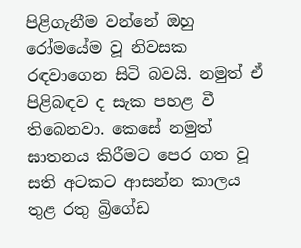පිළිගැනීම වන්නේ ඔහු රෝමයේම වූ නිවසක රඳවාගෙන සිටි බවයි. නමුත් ඒ පිළිබඳව ද සැක පහළ වී තිබෙනවා. කෙසේ නමුත් ඝාතනය කිරීමට පෙර ගත වූ සති අටකට ආසන්න කාලය තුළ රතු බ්‍රිගේඩ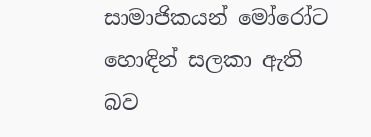සාමාජිකයන් මෝරෝට හොඳින් සලකා ඇති බව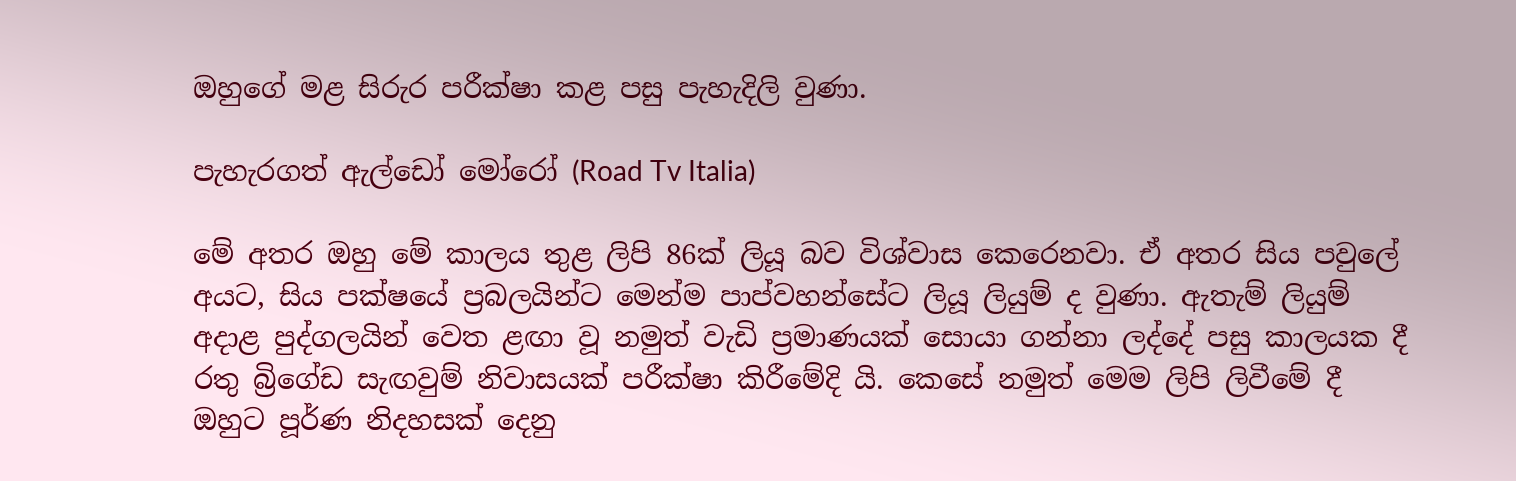ඔහුගේ මළ සිරුර පරීක්ෂා කළ පසු පැහැදිලි වුණා.

පැහැරගත් ඇල්ඩෝ මෝරෝ (Road Tv Italia)

මේ අතර ඔහු මේ කාලය තුළ ලිපි 86ක් ලියූ බව විශ්වාස කෙරෙනවා. ඒ අතර සිය පවුලේ අයට, සිය පක්ෂයේ ප්‍රබලයින්ට මෙන්ම පාප්වහන්සේට ලියූ ලියුම් ද වුණා. ඇතැම් ලියුම් අදාළ පුද්ගලයින් වෙත ළඟා වූ නමුත් වැඩි ප්‍රමාණයක් සොයා ගන්නා ලද්දේ පසු කාලයක දී රතු බ්‍රිගේඩ සැඟවුම් නිවාසයක් පරීක්ෂා කිරීමේදි යි. කෙසේ නමුත් මෙම ලිපි ලිවීමේ දී ඔහුට පූර්ණ නිදහසක් දෙනු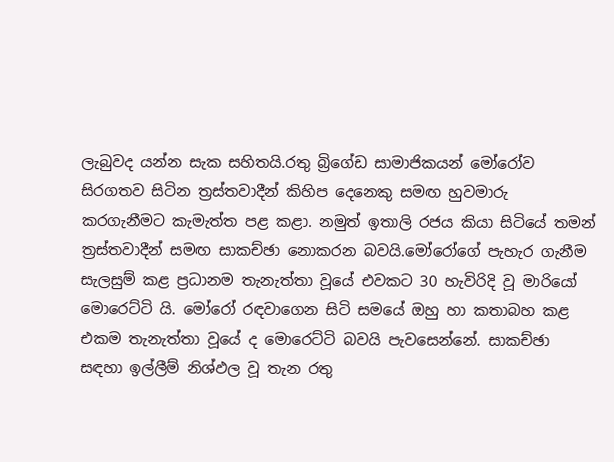ලැබුවද යන්න සැක සහිතයි.රතු බ්‍රිගේඩ සාමාජිකයන් මෝරෝව සිරගතව සිටින ත්‍රස්තවාදීන් කිහිප දෙනෙකු සමඟ හුවමාරු කරගැනීමට කැමැත්ත පළ කළා. නමුත් ඉතාලි රජය කියා සිටියේ තමන් ත්‍රස්තවාදීන් සමඟ සාකච්ඡා නොකරන බවයි.මෝරෝගේ පැහැර ගැනීම සැලසුම් කළ ප්‍රධානම තැනැත්තා වූයේ එවකට 30 හැවිරිදි වූ මාරියෝ මොරෙට්ටි යි. මෝරෝ රඳවාගෙන සිටි සමයේ ඔහු හා කතාබහ කළ එකම තැනැත්තා වූයේ ද මොරෙට්ටි බවයි පැවසෙන්නේ. සාකච්ඡා සඳහා ඉල්ලීම් නිශ්ඵල වූ තැන රතු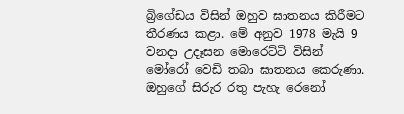බ්‍රිගේඩය විසින් ඔහුව ඝාතනය කිරීමට තීරණය කළා. මේ අනුව 1978 මැයි 9 වනදා උදෑසන මොරෙට්ටි විසින් මෝරෝ වෙඩි තබා ඝාතනය කෙරුණා. ඔහුගේ සිරුර රතු පැහැ රෙනෝ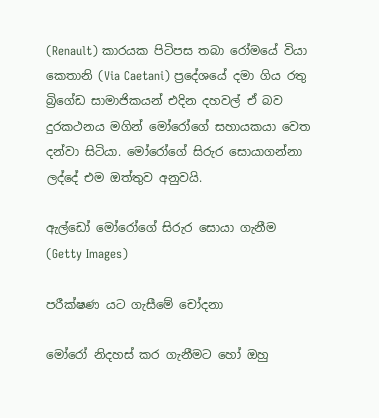(Renault) කාරයක පිටිපස තබා රෝමයේ වියා කෙතානි (Via Caetani) ප්‍රදේශයේ දමා ගිය රතු බ්‍රිගේඩ සාමාජිකයන් එදින දහවල් ඒ බව දුරකථනය මගින් මෝරෝගේ සහායකයා වෙත දන්වා සිටියා. මෝරෝගේ සිරුර සොයාගන්නා ලද්දේ එම ඔත්තුව අනුවයි.

ඇල්ඩෝ මෝරෝගේ සිරුර සොයා ගැනීම (Getty Images)

පරීක්ෂණ යට ගැසීමේ චෝදනා

මෝරෝ නිදහස් කර ගැනීමට හෝ ඔහු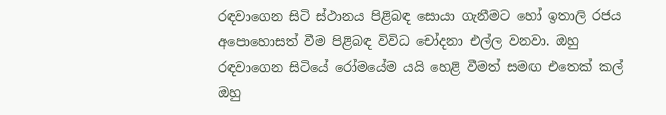රඳවාගෙන සිටි ස්ථානය පිළිබඳ සොයා ගැනීමට හෝ ඉතාලි රජය අපොහොසත් වීම පිළිබඳ විවිධ චෝදනා එල්ල වනවා. ඔහු රඳවාගෙන සිටියේ රෝමයේම යයි හෙළි වීමත් සමඟ එතෙක් කල් ඔහු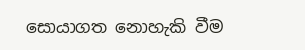සොයාගත නොහැකි වීම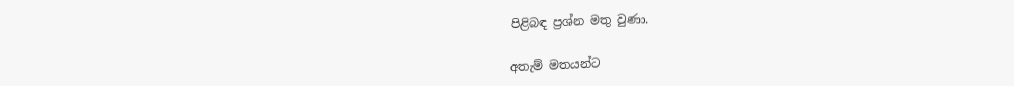පිළිබඳ ප්‍රශ්න මතු වුණා.

අතැම් මතයන්ට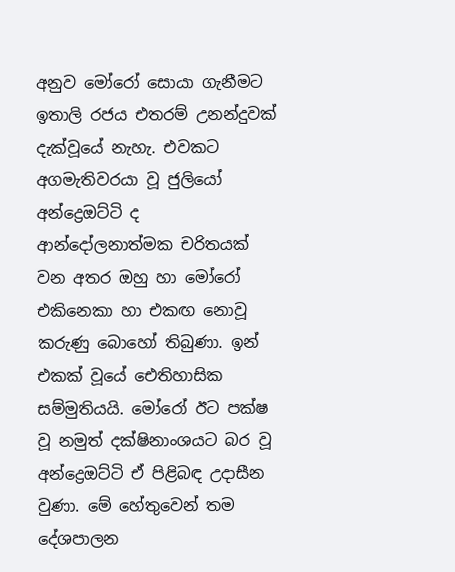අනුව මෝරෝ සොයා ගැනීමට ඉතාලි රජය එතරම් උනන්දුවක් දැක්වූයේ නැහැ. එවකට අගමැතිවරයා වූ ජුලියෝ අන්ද්‍රෙඔට්ටි ද ආන්දෝලනාත්මක චරිතයක් වන අතර ඔහු හා මෝරෝ එකිනෙකා හා එකඟ නොවූ කරුණු බොහෝ තිබුණා. ඉන් එකක් වූයේ ඓතිහාසික සම්මුතියයි. මෝරෝ ඊට පක්ෂ වූ නමුත් දක්ෂිනාංශයට බර වූ අන්ද්‍රෙඔට්ටි ඒ පිළිබඳ උදාසීන වුණා. මේ හේතුවෙන් තම දේශපාලන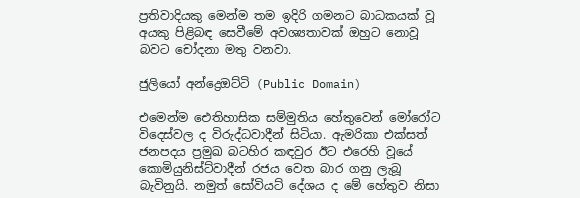ප්‍රතිවාදියකු මෙන්ම තම ඉදිරි ගමනට බාධකයක් වූ අයකු පිළිබඳ සෙවීමේ අවශ්‍යතාවක් ඔහුට නොවූ බවට චෝදනා මතු වනවා.

ජුලියෝ අන්ද්‍රෙඔට්ටි (Public Domain)

එමෙන්ම ඓතිහාසික සම්මුතිය හේතුවෙන් මෝරෝට විදෙස්වල ද විරුද්ධවාදීන් සිටියා. ඇමරිකා එක්සත් ජනපදය ප්‍රමුඛ බටහිර කඳවුර ඊට එරෙහි වූයේ කොමියුනිස්ට්වාදීන් රජය වෙත බාර ගනු ලැබූ බැවිනුයි. නමුත් සෝවියට් දේශය ද මේ හේතුව නිසා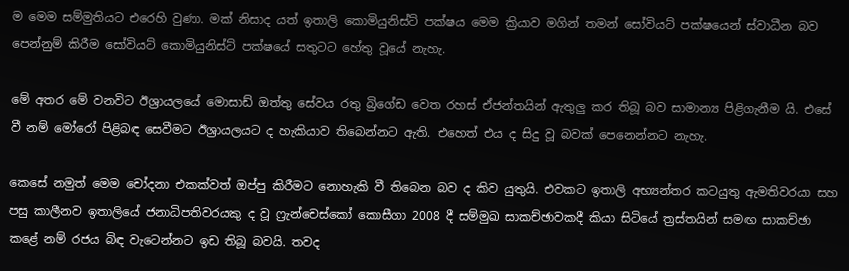ම මෙම සම්මුතියට එරෙහි වුණා. මක් නිසාද යත් ඉතාලි කොමියුනිස්ට් පක්ෂය මෙම ක්‍රියාව මගින් තමන් සෝවියට් පක්ෂයෙන් ස්වාධීන බව පෙන්නුම් කිරීම සෝවියට් කොමියුනිස්ට් පක්ෂයේ සතුටට හේතු වූයේ නැහැ.

මේ අතර මේ වනවිට ඊශ්‍රායලයේ මොසාඩ් ඔත්තු සේවය රතු බ්‍රිගේඩ වෙත රහස් ඒජන්තයින් ඇතුලු කර තිබූ බව සාමාන්‍ය පිළිගැනීම යි. එසේ වී නම් මෝරෝ පිළිබඳ සෙවීමට ඊශ්‍රායලයට ද හැකියාව තිබෙන්නට ඇති. එහෙත් එය ද සිදු වූ බවක් පෙනෙන්නට නැහැ.

කෙසේ නමුත් මෙම චෝදනා එකක්වත් ඔප්පු කිරීමට නොහැකි වී තිබෙන බව ද කිව යුතුයි. එවකට ඉතාලි අභ්‍යන්තර කටයුතු ඇමතිවරයා සහ පසු කාලීනව ඉතාලියේ ජනාධිපතිවරයකු ද වූ ෆ්‍රැන්චෙස්කෝ කොසීගා 2008 දී සම්මුඛ සාකච්ඡාවකදී කියා සිටියේ ත්‍රස්තයින් සමඟ සාකච්ඡා කළේ නම් රජය බිඳ වැටෙන්නට ඉඩ තිබූ බවයි. තවද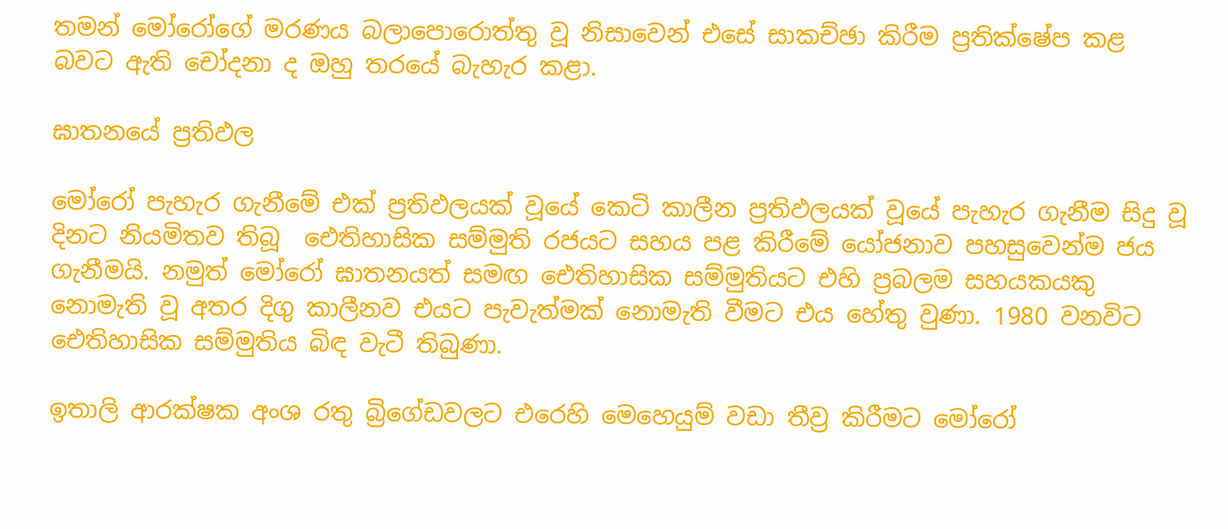තමන් මෝරෝගේ මරණය බලාපොරොත්තු වූ නිසාවෙන් එසේ සාකච්ඡා කිරීම ප්‍රතික්ෂේප කළ බවට ඇති චෝදනා ද ඔහු තරයේ බැහැර කළා.

ඝාතනයේ ප්‍රතිඵල

මෝරෝ පැහැර ගැනීමේ එක් ප්‍රතිඵලයක් වූයේ කෙටි කාලීන ප්‍රතිඵලයක් වූයේ පැහැර ගැනීම සිදු වූ දිනට නියමිතව තිබූ  ඓතිහාසික සම්මුති රජයට සහය පළ කිරීමේ යෝජනාව පහසුවෙන්ම ජය ගැනීමයි. නමුත් මෝරෝ ඝාතනයත් සමඟ ඓතිහාසික සම්මුතියට එහි ප්‍රබලම සහයකයකු නොමැති වූ අතර දිගු කාලීනව එයට පැවැත්මක් නොමැති වීමට එය හේතු වුණා. 1980 වනවිට ඓතිහාසික සම්මුතිය බිඳ වැටී තිබුණා.

ඉතාලි ආරක්ෂක අංශ රතු බ්‍රිගේඩවලට එරෙහි මෙහෙයුම් වඩා තීව්‍ර කිරීමට මෝරෝ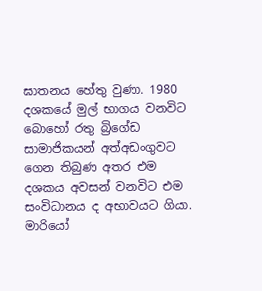ඝාතනය හේතු වුණා. 1980 දශකයේ මුල් භාගය වනවිට බොහෝ රතු බ්‍රිගේඩ සාමාජිකයන් අත්අඩංගුවට ගෙන තිබුණ අතර එම දශකය අවසන් වනවිට එම සංවිධානය ද අභාවයට ගියා. මාරියෝ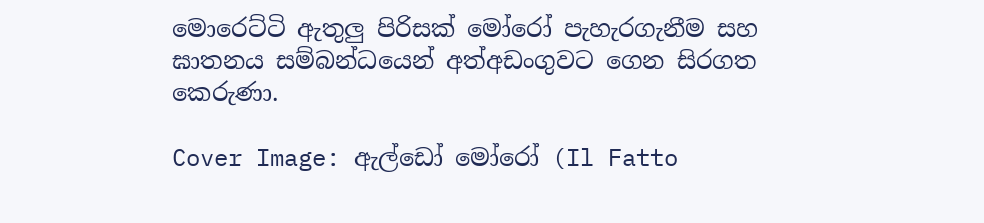මොරෙට්ටි ඇතුලු පිරිසක් මෝරෝ පැහැරගැනීම සහ ඝාතනය සම්බන්ධයෙන් අත්අඩංගුවට ගෙන සිරගත කෙරුණා.

Cover Image: ඇල්ඩෝ මෝරෝ (Il Fatto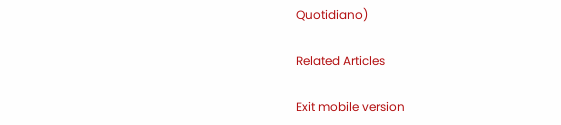Quotidiano)

Related Articles

Exit mobile version